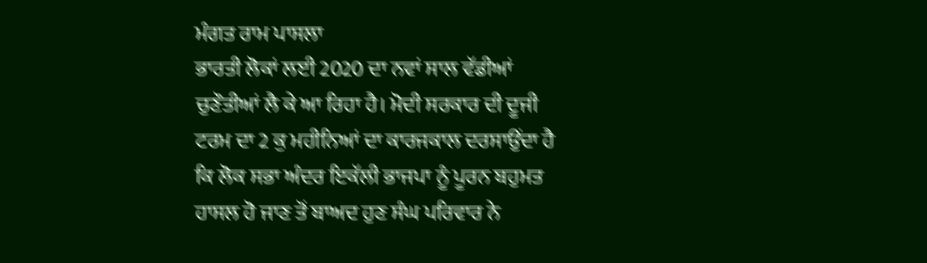ਮੰਗਤ ਰਾਮ ਪਾਸਲਾ
ਭਾਰਤੀ ਲੋਕਾਂ ਲਈ 2020 ਦਾ ਨਵਾਂ ਸਾਲ ਵੱਡੀਆਂ ਚੁਣੌਤੀਆਂ ਲੈ ਕੇ ਆ ਰਿਹਾ ਹੈ। ਮੋਦੀ ਸਰਕਾਰ ਦੀ ਦੂਜੀ ਟਰਮ ਦਾ 2 ਕੁ ਮਹੀਨਿਆਂ ਦਾ ਕਾਰਜਕਾਲ ਦਰਸਾਉਂਦਾ ਹੈ ਕਿ ਲੋਕ ਸਭਾ ਅੰਦਰ ਇਕੱਲੀ ਭਾਜਪਾ ਨੂੰ ਪੂਰਨ ਬਹੁਮਤ ਹਾਸਲ ਹੋ ਜਾਣ ਤੋਂ ਬਾਅਦ ਹੁਣ ਸੰਘ ਪਰਿਵਾਰ ਨੇ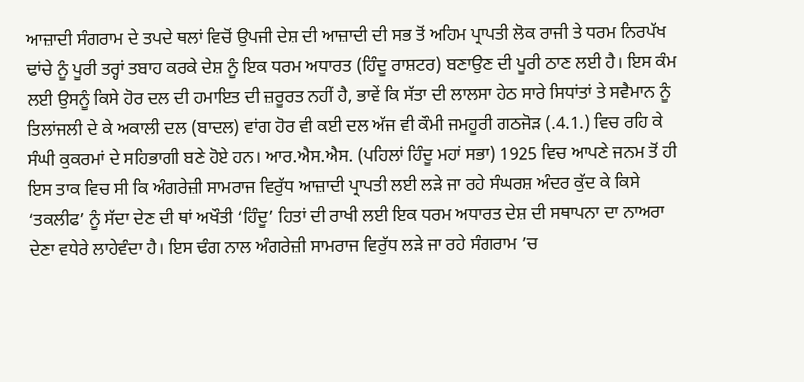ਆਜ਼ਾਦੀ ਸੰਗਰਾਮ ਦੇ ਤਪਦੇ ਥਲਾਂ ਵਿਚੋਂ ਉਪਜੀ ਦੇਸ਼ ਦੀ ਆਜ਼ਾਦੀ ਦੀ ਸਭ ਤੋਂ ਅਹਿਮ ਪ੍ਰਾਪਤੀ ਲੋਕ ਰਾਜੀ ਤੇ ਧਰਮ ਨਿਰਪੱਖ ਢਾਂਚੇ ਨੂੰ ਪੂਰੀ ਤਰ੍ਹਾਂ ਤਬਾਹ ਕਰਕੇ ਦੇਸ਼ ਨੂੰ ਇਕ ਧਰਮ ਅਧਾਰਤ (ਹਿੰਦੂ ਰਾਸ਼ਟਰ) ਬਣਾਉਣ ਦੀ ਪੂਰੀ ਠਾਣ ਲਈ ਹੈ। ਇਸ ਕੰਮ ਲਈ ਉਸਨੂੰ ਕਿਸੇ ਹੋਰ ਦਲ ਦੀ ਹਮਾਇਤ ਦੀ ਜ਼ਰੂਰਤ ਨਹੀਂ ਹੈ, ਭਾਵੇਂ ਕਿ ਸੱਤਾ ਦੀ ਲਾਲਸਾ ਹੇਠ ਸਾਰੇ ਸਿਧਾਂਤਾਂ ਤੇ ਸਵੈਮਾਨ ਨੂੰ ਤਿਲਾਂਜਲੀ ਦੇ ਕੇ ਅਕਾਲੀ ਦਲ (ਬਾਦਲ) ਵਾਂਗ ਹੋਰ ਵੀ ਕਈ ਦਲ ਅੱਜ ਵੀ ਕੌਮੀ ਜਮਹੂਰੀ ਗਠਜੋੜ (.4.1.) ਵਿਚ ਰਹਿ ਕੇ ਸੰਘੀ ਕੁਕਰਮਾਂ ਦੇ ਸਹਿਭਾਗੀ ਬਣੇ ਹੋਏ ਹਨ। ਆਰ.ਐਸ.ਐਸ. (ਪਹਿਲਾਂ ਹਿੰਦੂ ਮਹਾਂ ਸਭਾ) 1925 ਵਿਚ ਆਪਣੇ ਜਨਮ ਤੋਂ ਹੀ ਇਸ ਤਾਕ ਵਿਚ ਸੀ ਕਿ ਅੰਗਰੇਜ਼ੀ ਸਾਮਰਾਜ ਵਿਰੁੱਧ ਆਜ਼ਾਦੀ ਪ੍ਰਾਪਤੀ ਲਈ ਲੜੇ ਜਾ ਰਹੇ ਸੰਘਰਸ਼ ਅੰਦਰ ਕੁੱਦ ਕੇ ਕਿਸੇ ‘ਤਕਲੀਫ’ ਨੂੰ ਸੱਦਾ ਦੇਣ ਦੀ ਥਾਂ ਅਖੌਤੀ ‘ਹਿੰਦੂ’ ਹਿਤਾਂ ਦੀ ਰਾਖੀ ਲਈ ਇਕ ਧਰਮ ਅਧਾਰਤ ਦੇਸ਼ ਦੀ ਸਥਾਪਨਾ ਦਾ ਨਾਅਰਾ ਦੇਣਾ ਵਧੇਰੇ ਲਾਹੇਵੰਦਾ ਹੈ। ਇਸ ਢੰਗ ਨਾਲ ਅੰਗਰੇਜ਼ੀ ਸਾਮਰਾਜ ਵਿਰੁੱਧ ਲੜੇ ਜਾ ਰਹੇ ਸੰਗਰਾਮ ’ਚ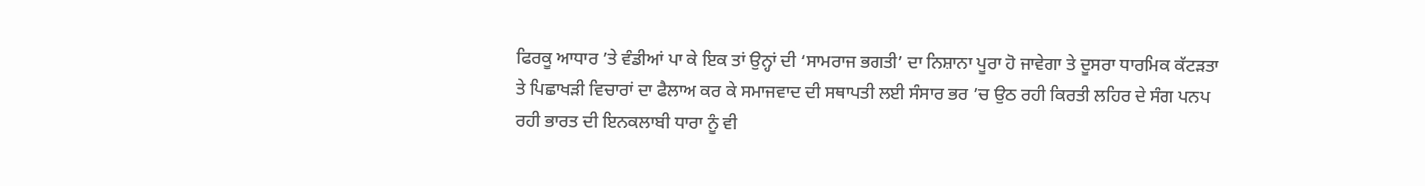ਫਿਰਕੂ ਆਧਾਰ ’ਤੇ ਵੰਡੀਆਂ ਪਾ ਕੇ ਇਕ ਤਾਂ ਉਨ੍ਹਾਂ ਦੀ ‘ਸਾਮਰਾਜ ਭਗਤੀ’ ਦਾ ਨਿਸ਼ਾਨਾ ਪੂਰਾ ਹੋ ਜਾਵੇਗਾ ਤੇ ਦੂਸਰਾ ਧਾਰਮਿਕ ਕੱਟੜਤਾ ਤੇ ਪਿਛਾਖੜੀ ਵਿਚਾਰਾਂ ਦਾ ਫੈਲਾਅ ਕਰ ਕੇ ਸਮਾਜਵਾਦ ਦੀ ਸਥਾਪਤੀ ਲਈ ਸੰਸਾਰ ਭਰ ’ਚ ਉਠ ਰਹੀ ਕਿਰਤੀ ਲਹਿਰ ਦੇ ਸੰਗ ਪਨਪ ਰਹੀ ਭਾਰਤ ਦੀ ਇਨਕਲਾਬੀ ਧਾਰਾ ਨੂੰ ਵੀ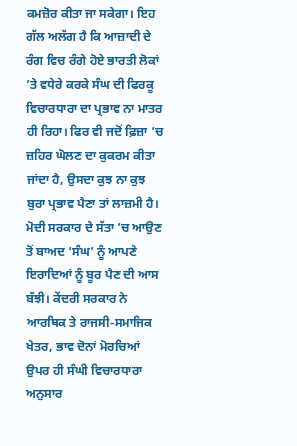ਕਮਜ਼ੋਰ ਕੀਤਾ ਜਾ ਸਕੇਗਾ। ਇਹ ਗੱਲ ਅਲੱਗ ਹੈ ਕਿ ਆਜ਼ਾਦੀ ਦੇ ਰੰਗ ਵਿਚ ਰੰਗੇ ਹੋਏ ਭਾਰਤੀ ਲੋਕਾਂ ’ਤੇ ਵਧੇਰੇ ਕਰਕੇ ਸੰਘ ਦੀ ਫਿਰਕੂ ਵਿਚਾਰਧਾਰਾ ਦਾ ਪ੍ਰਭਾਵ ਨਾ ਮਾਤਰ ਹੀ ਰਿਹਾ। ਫਿਰ ਵੀ ਜਦੋਂ ਫ਼ਿਜ਼ਾ ’ਚ ਜ਼ਹਿਰ ਘੋਲਣ ਦਾ ਕੁਕਰਮ ਕੀਤਾ ਜਾਂਦਾ ਹੈ, ਉਸਦਾ ਕੁਝ ਨਾ ਕੁਝ ਬੁਰਾ ਪ੍ਰਭਾਵ ਪੈਣਾ ਤਾਂ ਲਾਜ਼ਮੀ ਹੈ।
ਮੋਦੀ ਸਰਕਾਰ ਦੇ ਸੱਤਾ ’ਚ ਆਉਣ ਤੋਂ ਬਾਅਦ ‘ਸੰਘ’ ਨੂੰ ਆਪਣੇ ਇਰਾਦਿਆਂ ਨੂੰ ਬੂਰ ਪੈਣ ਦੀ ਆਸ ਬੱਝੀ। ਕੇਂਦਰੀ ਸਰਕਾਰ ਨੇ ਆਰਥਿਕ ਤੇ ਰਾਜਸੀ-ਸਮਾਜਿਕ ਖੇਤਰ, ਭਾਵ ਦੋਨਾਂ ਮੋਰਚਿਆਂ ਉਪਰ ਹੀ ਸੰਘੀ ਵਿਚਾਰਧਾਰਾ ਅਨੁਸਾਰ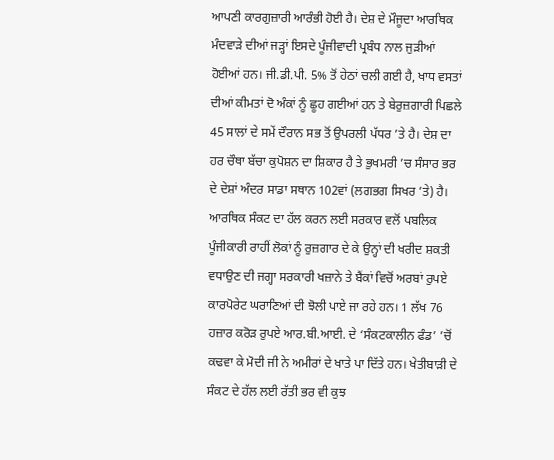ਆਪਣੀ ਕਾਰਗੁਜ਼ਾਰੀ ਆਰੰਭੀ ਹੋਈ ਹੈ। ਦੇਸ਼ ਦੇ ਮੌਜੂਦਾ ਆਰਥਿਕ ਮੰਦਵਾੜੇ ਦੀਆਂ ਜੜ੍ਹਾਂ ਇਸਦੇ ਪੂੰਜੀਵਾਦੀ ਪ੍ਰਬੰਧ ਨਾਲ ਜੁੜੀਆਂ ਹੋਈਆਂ ਹਨ। ਜੀ.ਡੀ.ਪੀ. 5% ਤੋਂ ਹੇਠਾਂ ਚਲੀ ਗਈ ਹੈ, ਖਾਧ ਵਸਤਾਂ ਦੀਆਂ ਕੀਮਤਾਂ ਦੋ ਅੰਕਾਂ ਨੂੰ ਛੂਹ ਗਈਆਂ ਹਨ ਤੇ ਬੇਰੁਜ਼ਗਾਰੀ ਪਿਛਲੇ 45 ਸਾਲਾਂ ਦੇ ਸਮੇਂ ਦੌਰਾਨ ਸਭ ਤੋਂ ਉਪਰਲੀ ਪੱਧਰ ’ਤੇ ਹੈ। ਦੇਸ਼ ਦਾ ਹਰ ਚੌਥਾ ਬੱਚਾ ਕੁਪੋਸ਼ਨ ਦਾ ਸ਼ਿਕਾਰ ਹੈ ਤੇ ਭੁਖਮਰੀ ’ਚ ਸੰਸਾਰ ਭਰ ਦੇ ਦੇਸ਼ਾਂ ਅੰਦਰ ਸਾਡਾ ਸਥਾਨ 102ਵਾਂ (ਲਗਭਗ ਸਿਖਰ ’ਤੇ) ਹੈ। ਆਰਥਿਕ ਸੰਕਟ ਦਾ ਹੱਲ ਕਰਨ ਲਈ ਸਰਕਾਰ ਵਲੋਂ ਪਬਲਿਕ ਪੂੰਜੀਕਾਰੀ ਰਾਹੀਂ ਲੋਕਾਂ ਨੂੰ ਰੁਜ਼ਗਾਰ ਦੇ ਕੇ ਉਨ੍ਹਾਂ ਦੀ ਖਰੀਦ ਸ਼ਕਤੀ ਵਧਾਉਣ ਦੀ ਜਗ੍ਹਾ ਸਰਕਾਰੀ ਖਜ਼ਾਨੇ ਤੇ ਬੈਂਕਾਂ ਵਿਚੋਂ ਅਰਬਾਂ ਰੁਪਏ ਕਾਰਪੋਰੇਟ ਘਰਾਣਿਆਂ ਦੀ ਝੋਲੀ ਪਾਏ ਜਾ ਰਹੇ ਹਨ। 1 ਲੱਖ 76 ਹਜ਼ਾਰ ਕਰੋੜ ਰੁਪਏ ਆਰ.ਬੀ.ਆਈ. ਦੇ ‘ਸੰਕਟਕਾਲੀਨ ਫੰਡ’ ’ਚੋਂ ਕਢਵਾ ਕੇ ਮੋਦੀ ਜੀ ਨੇ ਅਮੀਰਾਂ ਦੇ ਖਾਤੇ ਪਾ ਦਿੱਤੇ ਹਨ। ਖੇਤੀਬਾੜੀ ਦੇ ਸੰਕਟ ਦੇ ਹੱਲ ਲਈ ਰੱਤੀ ਭਰ ਵੀ ਕੁਝ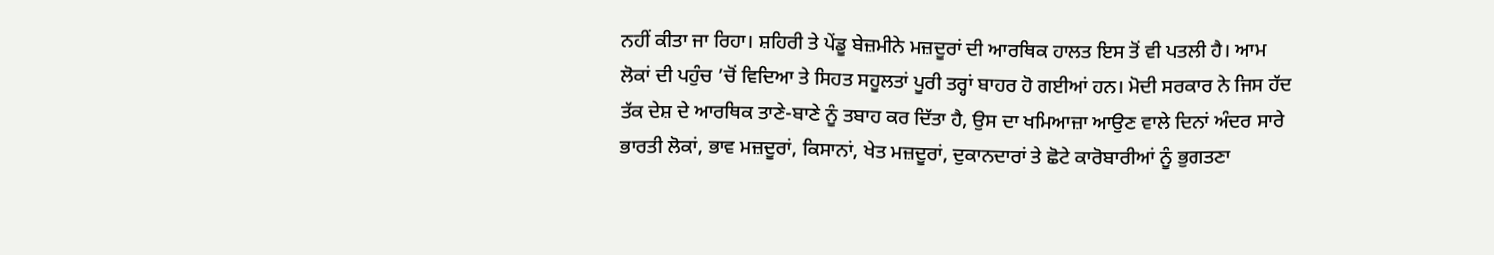ਨਹੀਂ ਕੀਤਾ ਜਾ ਰਿਹਾ। ਸ਼ਹਿਰੀ ਤੇ ਪੇਂਡੂ ਬੇਜ਼ਮੀਨੇ ਮਜ਼ਦੂਰਾਂ ਦੀ ਆਰਥਿਕ ਹਾਲਤ ਇਸ ਤੋਂ ਵੀ ਪਤਲੀ ਹੈ। ਆਮ ਲੋਕਾਂ ਦੀ ਪਹੁੰਚ ’ਚੋਂ ਵਿਦਿਆ ਤੇ ਸਿਹਤ ਸਹੂਲਤਾਂ ਪੂਰੀ ਤਰ੍ਹਾਂ ਬਾਹਰ ਹੋ ਗਈਆਂ ਹਨ। ਮੋਦੀ ਸਰਕਾਰ ਨੇ ਜਿਸ ਹੱਦ ਤੱਕ ਦੇਸ਼ ਦੇ ਆਰਥਿਕ ਤਾਣੇ-ਬਾਣੇ ਨੂੰ ਤਬਾਹ ਕਰ ਦਿੱਤਾ ਹੈ, ਉਸ ਦਾ ਖਮਿਆਜ਼ਾ ਆਉਣ ਵਾਲੇ ਦਿਨਾਂ ਅੰਦਰ ਸਾਰੇ ਭਾਰਤੀ ਲੋਕਾਂ, ਭਾਵ ਮਜ਼ਦੂਰਾਂ, ਕਿਸਾਨਾਂ, ਖੇਤ ਮਜ਼ਦੂਰਾਂ, ਦੁਕਾਨਦਾਰਾਂ ਤੇ ਛੋਟੇ ਕਾਰੋਬਾਰੀਆਂ ਨੂੰ ਭੁਗਤਣਾ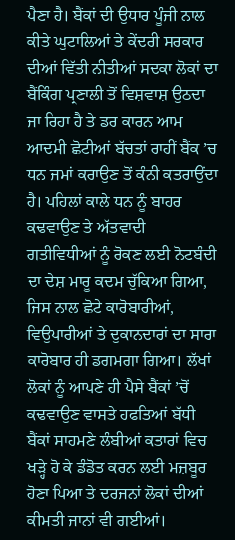ਪੈਣਾ ਹੈ। ਬੈਂਕਾਂ ਦੀ ਉਧਾਰ ਪੂੰਜੀ ਨਾਲ ਕੀਤੇ ਘੁਟਾਲਿਆਂ ਤੇ ਕੇਂਦਰੀ ਸਰਕਾਰ ਦੀਆਂ ਵਿੱਤੀ ਨੀਤੀਆਂ ਸਦਕਾ ਲੋਕਾਂ ਦਾ ਬੈਂਕਿੰਗ ਪ੍ਰਣਾਲੀ ਤੋਂ ਵਿਸ਼ਵਾਸ਼ ਉਠਦਾ ਜਾ ਰਿਹਾ ਹੈ ਤੇ ਡਰ ਕਾਰਨ ਆਮ ਆਦਮੀ ਛੋਟੀਆਂ ਬੱਚਤਾਂ ਰਾਹੀਂ ਬੈਂਕ ’ਚ ਧਨ ਜਮਾਂ ਕਰਾਉਣ ਤੋਂ ਕੰਨੀ ਕਤਰਾਉਂਦਾ ਹੈ। ਪਹਿਲਾਂ ਕਾਲੇ ਧਨ ਨੂੰ ਬਾਹਰ ਕਢਵਾਉਣ ਤੇ ਅੱਤਵਾਦੀ ਗਤੀਵਿਧੀਆਂ ਨੂੰ ਰੋਕਣ ਲਈ ਨੋਟਬੰਦੀ ਦਾ ਦੇਸ਼ ਮਾਰੂ ਕਦਮ ਚੁੱਕਿਆ ਗਿਆ, ਜਿਸ ਨਾਲ ਛੋਟੇ ਕਾਰੋਬਾਰੀਆਂ, ਵਿਉਪਾਰੀਆਂ ਤੇ ਦੁਕਾਨਦਾਰਾਂ ਦਾ ਸਾਰਾ ਕਾਰੋਬਾਰ ਹੀ ਡਗਮਗਾ ਗਿਆ। ਲੱਖਾਂ ਲੋਕਾਂ ਨੂੰ ਆਪਣੇ ਹੀ ਪੈਸੇ ਬੈਂਕਾਂ ’ਚੋਂ ਕਢਵਾਉਣ ਵਾਸਤੇ ਹਫਤਿਆਂ ਬੱਧੀ ਬੈਂਕਾਂ ਸਾਹਮਣੇ ਲੰਬੀਆਂ ਕਤਾਰਾਂ ਵਿਚ ਖੜ੍ਹੇ ਹੋ ਕੇ ਡੰਡੋਤ ਕਰਨ ਲਈ ਮਜ਼ਬੂਰ ਹੋਣਾ ਪਿਆ ਤੇ ਦਰਜਨਾਂ ਲੋਕਾਂ ਦੀਆਂ ਕੀਮਤੀ ਜਾਨਾਂ ਵੀ ਗਈਆਂ।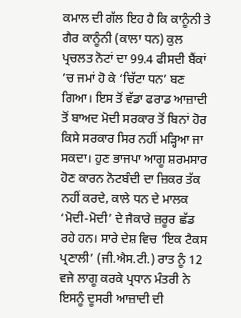ਕਮਾਲ ਦੀ ਗੱਲ ਇਹ ਹੈ ਕਿ ਕਾਨੂੰਨੀ ਤੇ ਗੈਰ ਕਾਨੂੰਨੀ (ਕਾਲਾ ਧਨ) ਕੁਲ ਪ੍ਰਚਲਤ ਨੋਟਾਂ ਦਾ 99.4 ਫੀਸਦੀ ਬੈਂਕਾਂ ’ਚ ਜਮਾਂ ਹੋ ਕੇ ‘ਚਿੱਟਾ ਧਨ’ ਬਣ ਗਿਆ। ਇਸ ਤੋਂ ਵੱਡਾ ਫਰਾਡ ਆਜ਼ਾਦੀ ਤੋਂ ਬਾਅਦ ਮੋਦੀ ਸਰਕਾਰ ਤੋਂ ਬਿਨਾਂ ਹੋਰ ਕਿਸੇ ਸਰਕਾਰ ਸਿਰ ਨਹੀਂ ਮੜ੍ਹਿਆ ਜਾ ਸਕਦਾ। ਹੁਣ ਭਾਜਪਾ ਆਗੂ ਸ਼ਰਮਸਾਰ ਹੋਣ ਕਾਰਨ ਨੋਟਬੰਦੀ ਦਾ ਜ਼ਿਕਰ ਤੱਕ ਨਹੀਂ ਕਰਦੇ, ਕਾਲੇ ਧਨ ਦੇ ਮਾਲਕ ‘ਮੋਦੀ-ਮੋਦੀ’ ਦੇ ਜੈਕਾਰੇ ਜ਼ਰੂਰ ਛੱਡ ਰਹੇ ਹਨ। ਸਾਰੇ ਦੇਸ਼ ਵਿਚ ‘ਇਕ ਟੈਕਸ ਪ੍ਰਣਾਲੀ’ (ਜੀ.ਐਸ.ਟੀ.) ਰਾਤ ਨੂੰ 12 ਵਜੇ ਲਾਗੂ ਕਰਕੇ ਪ੍ਰਧਾਨ ਮੰਤਰੀ ਨੇ ਇਸਨੂੰ ਦੂਸਰੀ ਆਜ਼ਾਦੀ ਦੀ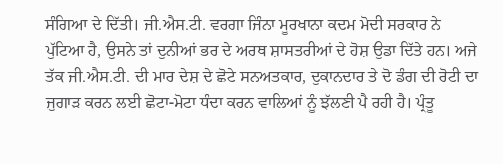ਸੰਗਿਆ ਦੇ ਦਿੱਤੀ। ਜੀ.ਐਸ.ਟੀ. ਵਰਗਾ ਜਿੰਨਾ ਮੂਰਖਾਨਾ ਕਦਮ ਮੋਦੀ ਸਰਕਾਰ ਨੇ ਪੁੱਟਿਆ ਹੈ, ਉਸਨੇ ਤਾਂ ਦੁਨੀਆਂ ਭਰ ਦੇ ਅਰਥ ਸ਼ਾਸਤਰੀਆਂ ਦੇ ਹੋਸ਼ ਉਡਾ ਦਿੱਤੇ ਹਨ। ਅਜੇ ਤੱਕ ਜੀ.ਐਸ.ਟੀ. ਦੀ ਮਾਰ ਦੇਸ਼ ਦੇ ਛੋਟੇ ਸਨਅਤਕਾਰ, ਦੁਕਾਨਦਾਰ ਤੇ ਦੋ ਡੰਗ ਦੀ ਰੋਟੀ ਦਾ ਜੁਗਾੜ ਕਰਨ ਲਈ ਛੋਟਾ-ਮੋਟਾ ਧੰਦਾ ਕਰਨ ਵਾਲਿਆਂ ਨੂੰ ਝੱਲਣੀ ਪੈ ਰਹੀ ਹੈ। ਪ੍ਰੰਤੂ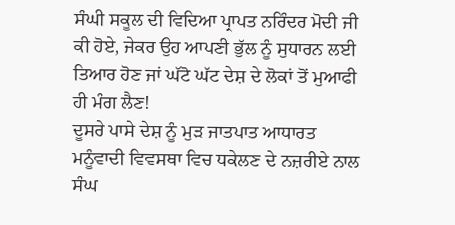ਸੰਘੀ ਸਕੂਲ ਦੀ ਵਿਦਿਆ ਪ੍ਰਾਪਤ ਨਰਿੰਦਰ ਮੋਦੀ ਜੀ ਕੀ ਹੋਏ, ਜੇਕਰ ਉਹ ਆਪਣੀ ਭੁੱਲ ਨੂੰ ਸੁਧਾਰਨ ਲਈ ਤਿਆਰ ਹੋਣ ਜਾਂ ਘੱਟੋ ਘੱਟ ਦੇਸ਼ ਦੇ ਲੋਕਾਂ ਤੋਂ ਮੁਆਫੀ ਹੀ ਮੰਗ ਲੈਣ!
ਦੂਸਰੇ ਪਾਸੇ ਦੇਸ਼ ਨੂੰ ਮੁੜ ਜਾਤਪਾਤ ਆਧਾਰਤ ਮਨੂੰਵਾਦੀ ਵਿਵਸਥਾ ਵਿਚ ਧਕੇਲਣ ਦੇ ਨਜ਼ਰੀਏ ਨਾਲ ਸੰਘ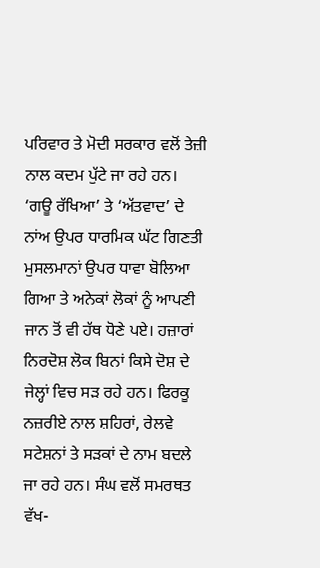ਪਰਿਵਾਰ ਤੇ ਮੋਦੀ ਸਰਕਾਰ ਵਲੋਂ ਤੇਜ਼ੀ ਨਾਲ ਕਦਮ ਪੁੱਟੇ ਜਾ ਰਹੇ ਹਨ। ‘ਗਊ ਰੱਖਿਆ’ ਤੇ ‘ਅੱਤਵਾਦ’ ਦੇ ਨਾਂਅ ਉਪਰ ਧਾਰਮਿਕ ਘੱਟ ਗਿਣਤੀ ਮੁਸਲਮਾਨਾਂ ਉਪਰ ਧਾਵਾ ਬੋਲਿਆ ਗਿਆ ਤੇ ਅਨੇਕਾਂ ਲੋਕਾਂ ਨੂੰ ਆਪਣੀ ਜਾਨ ਤੋਂ ਵੀ ਹੱਥ ਧੋਣੇ ਪਏ। ਹਜ਼ਾਰਾਂ ਨਿਰਦੋਸ਼ ਲੋਕ ਬਿਨਾਂ ਕਿਸੇ ਦੋਸ਼ ਦੇ ਜੇਲ੍ਹਾਂ ਵਿਚ ਸੜ ਰਹੇ ਹਨ। ਫਿਰਕੂ ਨਜ਼ਰੀਏ ਨਾਲ ਸ਼ਹਿਰਾਂ, ਰੇਲਵੇ ਸਟੇਸ਼ਨਾਂ ਤੇ ਸੜਕਾਂ ਦੇ ਨਾਮ ਬਦਲੇ ਜਾ ਰਹੇ ਹਨ। ਸੰਘ ਵਲੋਂ ਸਮਰਥਤ ਵੱਖ-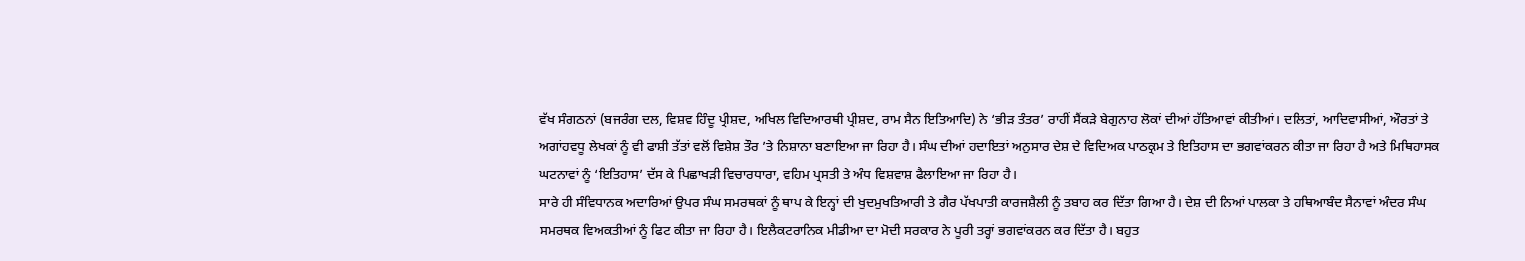ਵੱਖ ਸੰਗਠਨਾਂ (ਬਜਰੰਗ ਦਲ, ਵਿਸ਼ਵ ਹਿੰਦੂ ਪ੍ਰੀਸ਼ਦ, ਅਖਿਲ ਵਿਦਿਆਰਥੀ ਪ੍ਰੀਸ਼ਦ, ਰਾਮ ਸੈਨ ਇਤਿਆਦਿ) ਨੇ ‘ਭੀੜ ਤੰਤਰ’ ਰਾਹੀਂ ਸੈਂਕੜੇ ਬੇਗੁਨਾਹ ਲੋਕਾਂ ਦੀਆਂ ਹੱਤਿਆਵਾਂ ਕੀਤੀਆਂ। ਦਲਿਤਾਂ, ਆਦਿਵਾਸੀਆਂ, ਔਰਤਾਂ ਤੇ ਅਗਾਂਹਵਧੂ ਲੇਖਕਾਂ ਨੂੰ ਵੀ ਫਾਸ਼ੀ ਤੱਤਾਂ ਵਲੋਂ ਵਿਸ਼ੇਸ਼ ਤੌਰ ’ਤੇ ਨਿਸ਼ਾਨਾ ਬਣਾਇਆ ਜਾ ਰਿਹਾ ਹੈ। ਸੰਘ ਦੀਆਂ ਹਦਾਇਤਾਂ ਅਨੁਸਾਰ ਦੇਸ਼ ਦੇ ਵਿਦਿਅਕ ਪਾਠਕ੍ਰਮ ਤੇ ਇਤਿਹਾਸ ਦਾ ਭਗਵਾਂਕਰਨ ਕੀਤਾ ਜਾ ਰਿਹਾ ਹੈ ਅਤੇ ਮਿਥਿਹਾਸਕ ਘਟਨਾਵਾਂ ਨੂੰ ‘ਇਤਿਹਾਸ’ ਦੱਸ ਕੇ ਪਿਛਾਖੜੀ ਵਿਚਾਰਧਾਰਾ, ਵਹਿਮ ਪ੍ਰਸਤੀ ਤੇ ਅੰਧ ਵਿਸ਼ਵਾਸ਼ ਫੈਲਾਇਆ ਜਾ ਰਿਹਾ ਹੈ।
ਸਾਰੇ ਹੀ ਸੰਵਿਧਾਨਕ ਅਦਾਰਿਆਂ ਉਪਰ ਸੰਘ ਸਮਰਥਕਾਂ ਨੂੰ ਥਾਪ ਕੇ ਇਨ੍ਹਾਂ ਦੀ ਖੁਦਮੁਖਤਿਆਰੀ ਤੇ ਗੈਰ ਪੱਖਪਾਤੀ ਕਾਰਜਸ਼ੈਲੀ ਨੂੰ ਤਬਾਹ ਕਰ ਦਿੱਤਾ ਗਿਆ ਹੈ। ਦੇਸ਼ ਦੀ ਨਿਆਂ ਪਾਲਕਾ ਤੇ ਹਥਿਆਬੰਦ ਸੈਨਾਵਾਂ ਅੰਦਰ ਸੰਘ ਸਮਰਥਕ ਵਿਅਕਤੀਆਂ ਨੂੰ ਫਿਟ ਕੀਤਾ ਜਾ ਰਿਹਾ ਹੈ। ਇਲੈਕਟਰਾਨਿਕ ਮੀਡੀਆ ਦਾ ਮੋਦੀ ਸਰਕਾਰ ਨੇ ਪੂਰੀ ਤਰ੍ਹਾਂ ਭਗਵਾਂਕਰਨ ਕਰ ਦਿੱਤਾ ਹੈ। ਬਹੁਤ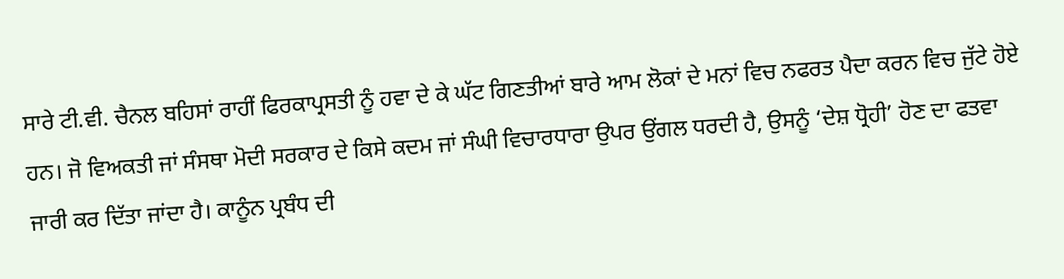ਸਾਰੇ ਟੀ.ਵੀ. ਚੈਨਲ ਬਹਿਸਾਂ ਰਾਹੀਂ ਫਿਰਕਾਪ੍ਰਸਤੀ ਨੂੰ ਹਵਾ ਦੇ ਕੇ ਘੱਟ ਗਿਣਤੀਆਂ ਬਾਰੇ ਆਮ ਲੋਕਾਂ ਦੇ ਮਨਾਂ ਵਿਚ ਨਫਰਤ ਪੈਦਾ ਕਰਨ ਵਿਚ ਜੁੱਟੇ ਹੋਏ ਹਨ। ਜੋ ਵਿਅਕਤੀ ਜਾਂ ਸੰਸਥਾ ਮੋਦੀ ਸਰਕਾਰ ਦੇ ਕਿਸੇ ਕਦਮ ਜਾਂ ਸੰਘੀ ਵਿਚਾਰਧਾਰਾ ਉਪਰ ਉਂਗਲ ਧਰਦੀ ਹੈ, ਉਸਨੂੰ ‘ਦੇਸ਼ ਧ੍ਰੋਹੀ’ ਹੋਣ ਦਾ ਫਤਵਾ ਜਾਰੀ ਕਰ ਦਿੱਤਾ ਜਾਂਦਾ ਹੈ। ਕਾਨੂੰਨ ਪ੍ਰਬੰਧ ਦੀ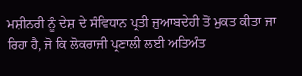ਮਸ਼ੀਨਰੀ ਨੂੰ ਦੇਸ਼ ਦੇ ਸੰਵਿਧਾਨ ਪ੍ਰਤੀ ਜੁਆਬਦੇਹੀ ਤੋਂ ਮੁਕਤ ਕੀਤਾ ਜਾ ਰਿਹਾ ਹੈ, ਜੋ ਕਿ ਲੋਕਰਾਜੀ ਪ੍ਰਣਾਲੀ ਲਈ ਅਤਿਅੰਤ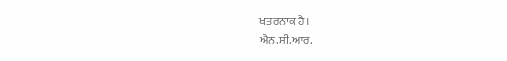ਖਤਰਨਾਕ ਹੈ।
ਐਨ.ਸੀ.ਆਰ.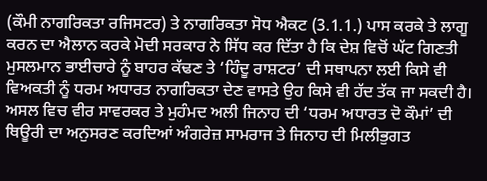(ਕੌਮੀ ਨਾਗਰਿਕਤਾ ਰਜਿਸਟਰ) ਤੇ ਨਾਗਰਿਕਤਾ ਸੋਧ ਐਕਟ (3.1.1.) ਪਾਸ ਕਰਕੇ ਤੇ ਲਾਗੂ ਕਰਨ ਦਾ ਐਲਾਨ ਕਰਕੇ ਮੋਦੀ ਸਰਕਾਰ ਨੇ ਸਿੱਧ ਕਰ ਦਿੱਤਾ ਹੈ ਕਿ ਦੇਸ਼ ਵਿਚੋਂ ਘੱਟ ਗਿਣਤੀ ਮੁਸਲਮਾਨ ਭਾਈਚਾਰੇ ਨੂੰ ਬਾਹਰ ਕੱਢਣ ਤੇ ‘ਹਿੰਦੂ ਰਾਸ਼ਟਰ’ ਦੀ ਸਥਾਪਨਾ ਲਈ ਕਿਸੇ ਵੀ ਵਿਅਕਤੀ ਨੂੰ ਧਰਮ ਅਧਾਰਤ ਨਾਗਰਿਕਤਾ ਦੇਣ ਵਾਸਤੇ ਉਹ ਕਿਸੇ ਵੀ ਹੱਦ ਤੱਕ ਜਾ ਸਕਦੀ ਹੈ। ਅਸਲ ਵਿਚ ਵੀਰ ਸਾਵਰਕਰ ਤੇ ਮੁਹੰਮਦ ਅਲੀ ਜਿਨਾਹ ਦੀ ‘ਧਰਮ ਅਧਾਰਤ ਦੋ ਕੌਮਾਂ’ ਦੀ ਥਿਊਰੀ ਦਾ ਅਨੁਸਰਣ ਕਰਦਿਆਂ ਅੰਗਰੇਜ਼ ਸਾਮਰਾਜ ਤੇ ਜਿਨਾਹ ਦੀ ਮਿਲੀਭੁਗਤ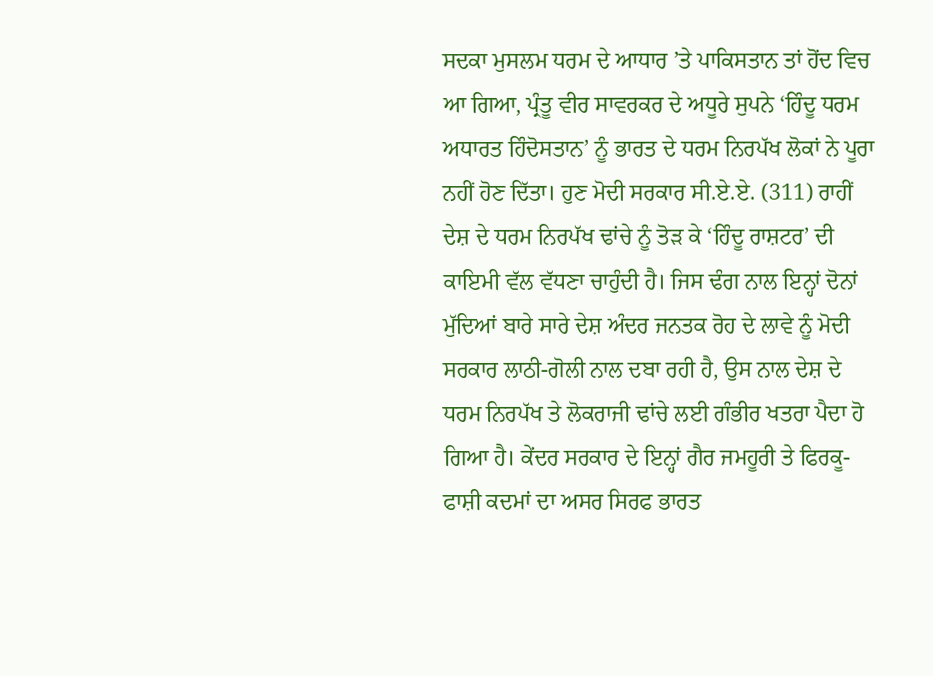ਸਦਕਾ ਮੁਸਲਮ ਧਰਮ ਦੇ ਆਧਾਰ ’ਤੇ ਪਾਕਿਸਤਾਨ ਤਾਂ ਹੋਂਦ ਵਿਚ ਆ ਗਿਆ, ਪ੍ਰੰਤੂ ਵੀਰ ਸਾਵਰਕਰ ਦੇ ਅਧੂਰੇ ਸੁਪਨੇ ‘ਹਿੰਦੂ ਧਰਮ ਅਧਾਰਤ ਹਿੰਦੋਸਤਾਨ’ ਨੂੰ ਭਾਰਤ ਦੇ ਧਰਮ ਨਿਰਪੱਖ ਲੋਕਾਂ ਨੇ ਪੂਰਾ ਨਹੀਂ ਹੋਣ ਦਿੱਤਾ। ਹੁਣ ਮੋਦੀ ਸਰਕਾਰ ਸੀ.ਏ.ਏ. (311) ਰਾਹੀਂ ਦੇਸ਼ ਦੇ ਧਰਮ ਨਿਰਪੱਖ ਢਾਂਚੇ ਨੂੰ ਤੋੜ ਕੇ ‘ਹਿੰਦੂ ਰਾਸ਼ਟਰ’ ਦੀ ਕਾਇਮੀ ਵੱਲ ਵੱਧਣਾ ਚਾਹੁੰਦੀ ਹੈ। ਜਿਸ ਢੰਗ ਨਾਲ ਇਨ੍ਹਾਂ ਦੋਨਾਂ ਮੁੱਦਿਆਂ ਬਾਰੇ ਸਾਰੇ ਦੇਸ਼ ਅੰਦਰ ਜਨਤਕ ਰੋਹ ਦੇ ਲਾਵੇ ਨੂੰ ਮੋਦੀ ਸਰਕਾਰ ਲਾਠੀ-ਗੋਲੀ ਨਾਲ ਦਬਾ ਰਹੀ ਹੈ, ਉਸ ਨਾਲ ਦੇਸ਼ ਦੇ ਧਰਮ ਨਿਰਪੱਖ ਤੇ ਲੋਕਰਾਜੀ ਢਾਂਚੇ ਲਈ ਗੰਭੀਰ ਖਤਰਾ ਪੈਦਾ ਹੋ ਗਿਆ ਹੈ। ਕੇਂਦਰ ਸਰਕਾਰ ਦੇ ਇਨ੍ਹਾਂ ਗੈਰ ਜਮਹੂਰੀ ਤੇ ਫਿਰਕੂ-ਫਾਸ਼ੀ ਕਦਮਾਂ ਦਾ ਅਸਰ ਸਿਰਫ ਭਾਰਤ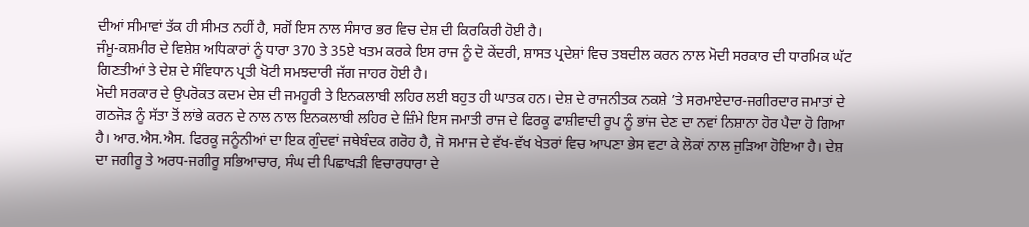ਦੀਆਂ ਸੀਮਾਵਾਂ ਤੱਕ ਹੀ ਸੀਮਤ ਨਹੀਂ ਹੈ, ਸਗੋਂ ਇਸ ਨਾਲ ਸੰਸਾਰ ਭਰ ਵਿਚ ਦੇਸ਼ ਦੀ ਕਿਰਕਿਰੀ ਹੋਈ ਹੈ।
ਜੰਮੂ-ਕਸ਼ਮੀਰ ਦੇ ਵਿਸ਼ੇਸ਼ ਅਧਿਕਾਰਾਂ ਨੂੰ ਧਾਰਾ 370 ਤੇ 35ਏ ਖਤਮ ਕਰਕੇ ਇਸ ਰਾਜ ਨੂੰ ਦੋ ਕੇਂਦਰੀ, ਸ਼ਾਸਤ ਪ੍ਰਦੇਸ਼ਾਂ ਵਿਚ ਤਬਦੀਲ ਕਰਨ ਨਾਲ ਮੋਦੀ ਸਰਕਾਰ ਦੀ ਧਾਰਮਿਕ ਘੱਟ ਗਿਣਤੀਆਂ ਤੇ ਦੇਸ਼ ਦੇ ਸੰਵਿਧਾਨ ਪ੍ਰਤੀ ਖੋਟੀ ਸਮਝਦਾਰੀ ਜੱਗ ਜਾਹਰ ਹੋਈ ਹੈ।
ਮੋਦੀ ਸਰਕਾਰ ਦੇ ਉਪਰੋਕਤ ਕਦਮ ਦੇਸ਼ ਦੀ ਜਮਹੂਰੀ ਤੇ ਇਨਕਲਾਬੀ ਲਹਿਰ ਲਈ ਬਹੁਤ ਹੀ ਘਾਤਕ ਹਨ। ਦੇਸ਼ ਦੇ ਰਾਜਨੀਤਕ ਨਕਸ਼ੇ ’ਤੇ ਸਰਮਾਏਦਾਰ-ਜਗੀਰਦਾਰ ਜਮਾਤਾਂ ਦੇ ਗਠਜੋੜ ਨੂੰ ਸੱਤਾ ਤੋਂ ਲਾਂਭੇ ਕਰਨ ਦੇ ਨਾਲ ਨਾਲ ਇਨਕਲਾਬੀ ਲਹਿਰ ਦੇ ਜ਼ਿੰਮੇ ਇਸ ਜਮਾਤੀ ਰਾਜ ਦੇ ਫਿਰਕੂ ਫਾਸ਼ੀਵਾਦੀ ਰੂਪ ਨੂੰ ਭਾਂਜ ਦੇਣ ਦਾ ਨਵਾਂ ਨਿਸ਼ਾਨਾ ਹੋਰ ਪੈਦਾ ਹੋ ਗਿਆ ਹੈ। ਆਰ.ਐਸ.ਐਸ. ਫਿਰਕੂ ਜਨੂੰਨੀਆਂ ਦਾ ਇਕ ਗੁੰਦਵਾਂ ਜਥੇਬੰਦਕ ਗਰੋਹ ਹੈ, ਜੋ ਸਮਾਜ ਦੇ ਵੱਖ-ਵੱਖ ਖੇਤਰਾਂ ਵਿਚ ਆਪਣਾ ਭੇਸ ਵਟਾ ਕੇ ਲੋਕਾਂ ਨਾਲ ਜੁੜਿਆ ਹੋਇਆ ਹੈ। ਦੇਸ਼ ਦਾ ਜਗੀਰੂ ਤੇ ਅਰਧ-ਜਗੀਰੂ ਸਭਿਆਚਾਰ, ਸੰਘ ਦੀ ਪਿਛਾਖੜੀ ਵਿਚਾਰਧਾਰਾ ਦੇ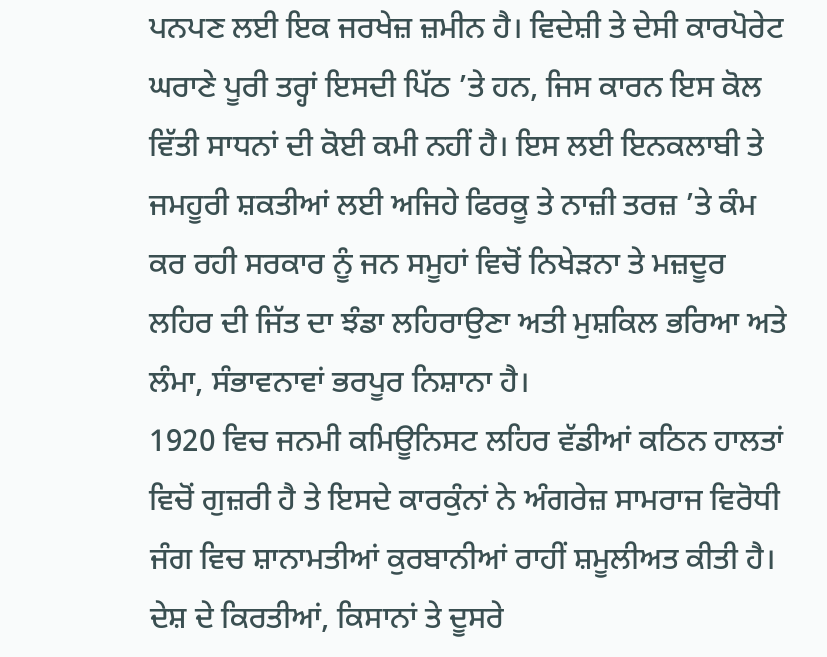ਪਨਪਣ ਲਈ ਇਕ ਜਰਖੇਜ਼ ਜ਼ਮੀਨ ਹੈ। ਵਿਦੇਸ਼ੀ ਤੇ ਦੇਸੀ ਕਾਰਪੋਰੇਟ ਘਰਾਣੇ ਪੂਰੀ ਤਰ੍ਹਾਂ ਇਸਦੀ ਪਿੱਠ ’ਤੇ ਹਨ, ਜਿਸ ਕਾਰਨ ਇਸ ਕੋਲ ਵਿੱਤੀ ਸਾਧਨਾਂ ਦੀ ਕੋਈ ਕਮੀ ਨਹੀਂ ਹੈ। ਇਸ ਲਈ ਇਨਕਲਾਬੀ ਤੇ ਜਮਹੂਰੀ ਸ਼ਕਤੀਆਂ ਲਈ ਅਜਿਹੇ ਫਿਰਕੂ ਤੇ ਨਾਜ਼ੀ ਤਰਜ਼ ’ਤੇ ਕੰਮ ਕਰ ਰਹੀ ਸਰਕਾਰ ਨੂੰ ਜਨ ਸਮੂਹਾਂ ਵਿਚੋਂ ਨਿਖੇੜਨਾ ਤੇ ਮਜ਼ਦੂਰ ਲਹਿਰ ਦੀ ਜਿੱਤ ਦਾ ਝੰਡਾ ਲਹਿਰਾਉਣਾ ਅਤੀ ਮੁਸ਼ਕਿਲ ਭਰਿਆ ਅਤੇ ਲੰਮਾ, ਸੰਭਾਵਨਾਵਾਂ ਭਰਪੂਰ ਨਿਸ਼ਾਨਾ ਹੈ।
1920 ਵਿਚ ਜਨਮੀ ਕਮਿਊਨਿਸਟ ਲਹਿਰ ਵੱਡੀਆਂ ਕਠਿਨ ਹਾਲਤਾਂ ਵਿਚੋਂ ਗੁਜ਼ਰੀ ਹੈ ਤੇ ਇਸਦੇ ਕਾਰਕੁੰਨਾਂ ਨੇ ਅੰਗਰੇਜ਼ ਸਾਮਰਾਜ ਵਿਰੋਧੀ ਜੰਗ ਵਿਚ ਸ਼ਾਨਾਮਤੀਆਂ ਕੁਰਬਾਨੀਆਂ ਰਾਹੀਂ ਸ਼ਮੂਲੀਅਤ ਕੀਤੀ ਹੈ। ਦੇਸ਼ ਦੇ ਕਿਰਤੀਆਂ, ਕਿਸਾਨਾਂ ਤੇ ਦੂਸਰੇ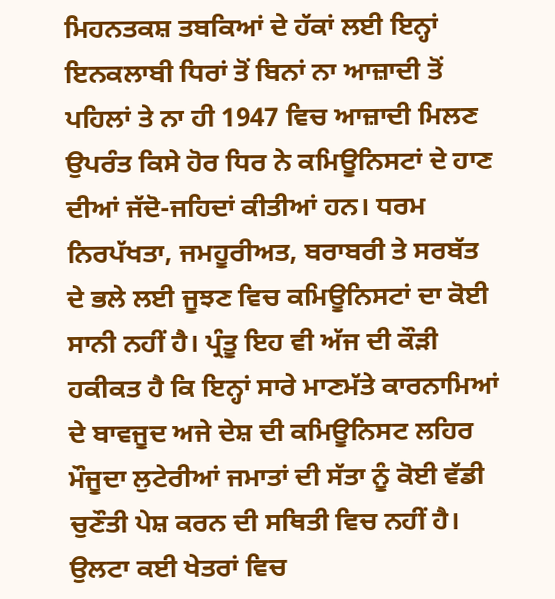ਮਿਹਨਤਕਸ਼ ਤਬਕਿਆਂ ਦੇ ਹੱਕਾਂ ਲਈ ਇਨ੍ਹਾਂ ਇਨਕਲਾਬੀ ਧਿਰਾਂ ਤੋਂ ਬਿਨਾਂ ਨਾ ਆਜ਼ਾਦੀ ਤੋਂ ਪਹਿਲਾਂ ਤੇ ਨਾ ਹੀ 1947 ਵਿਚ ਆਜ਼ਾਦੀ ਮਿਲਣ ਉਪਰੰਤ ਕਿਸੇ ਹੋਰ ਧਿਰ ਨੇ ਕਮਿਊਨਿਸਟਾਂ ਦੇ ਹਾਣ ਦੀਆਂ ਜੱਦੋ-ਜਹਿਦਾਂ ਕੀਤੀਆਂ ਹਨ। ਧਰਮ ਨਿਰਪੱਖਤਾ, ਜਮਹੂਰੀਅਤ, ਬਰਾਬਰੀ ਤੇ ਸਰਬੱਤ ਦੇ ਭਲੇ ਲਈ ਜੂਝਣ ਵਿਚ ਕਮਿਊਨਿਸਟਾਂ ਦਾ ਕੋਈ ਸਾਨੀ ਨਹੀਂ ਹੈ। ਪ੍ਰੰਤੂ ਇਹ ਵੀ ਅੱਜ ਦੀ ਕੌੜੀ ਹਕੀਕਤ ਹੈ ਕਿ ਇਨ੍ਹਾਂ ਸਾਰੇ ਮਾਣਮੱਤੇ ਕਾਰਨਾਮਿਆਂ ਦੇ ਬਾਵਜੂਦ ਅਜੇ ਦੇਸ਼ ਦੀ ਕਮਿਊਨਿਸਟ ਲਹਿਰ ਮੌਜੂਦਾ ਲੁਟੇਰੀਆਂ ਜਮਾਤਾਂ ਦੀ ਸੱਤਾ ਨੂੰ ਕੋਈ ਵੱਡੀ ਚੁਣੌਤੀ ਪੇਸ਼ ਕਰਨ ਦੀ ਸਥਿਤੀ ਵਿਚ ਨਹੀਂ ਹੈ। ਉਲਟਾ ਕਈ ਖੇਤਰਾਂ ਵਿਚ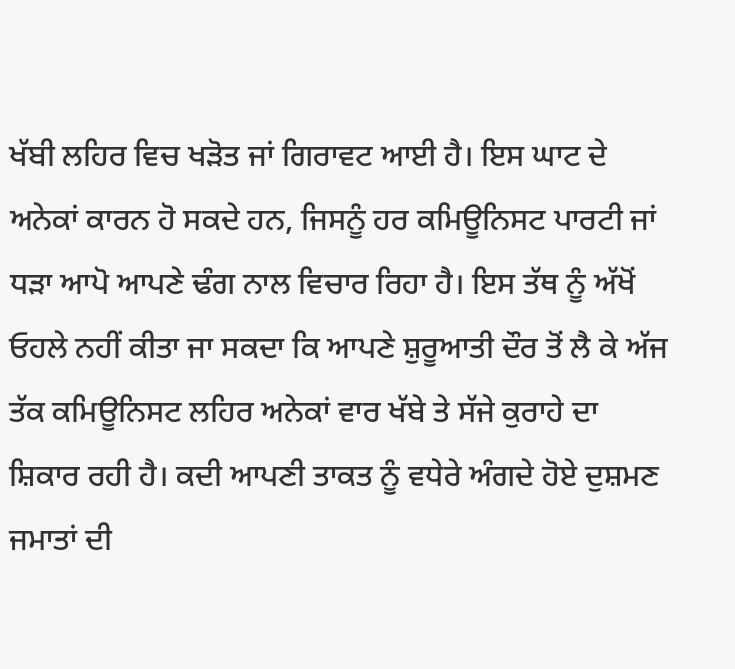ਖੱਬੀ ਲਹਿਰ ਵਿਚ ਖੜੋਤ ਜਾਂ ਗਿਰਾਵਟ ਆਈ ਹੈ। ਇਸ ਘਾਟ ਦੇ ਅਨੇਕਾਂ ਕਾਰਨ ਹੋ ਸਕਦੇ ਹਨ, ਜਿਸਨੂੰ ਹਰ ਕਮਿਊਨਿਸਟ ਪਾਰਟੀ ਜਾਂ ਧੜਾ ਆਪੋ ਆਪਣੇ ਢੰਗ ਨਾਲ ਵਿਚਾਰ ਰਿਹਾ ਹੈ। ਇਸ ਤੱਥ ਨੂੰ ਅੱਖੋਂ ਓਹਲੇ ਨਹੀਂ ਕੀਤਾ ਜਾ ਸਕਦਾ ਕਿ ਆਪਣੇ ਸ਼ੁਰੂਆਤੀ ਦੌਰ ਤੋਂ ਲੈ ਕੇ ਅੱਜ ਤੱਕ ਕਮਿਊਨਿਸਟ ਲਹਿਰ ਅਨੇਕਾਂ ਵਾਰ ਖੱਬੇ ਤੇ ਸੱਜੇ ਕੁਰਾਹੇ ਦਾ ਸ਼ਿਕਾਰ ਰਹੀ ਹੈ। ਕਦੀ ਆਪਣੀ ਤਾਕਤ ਨੂੰ ਵਧੇਰੇ ਅੰਗਦੇ ਹੋਏ ਦੁਸ਼ਮਣ ਜਮਾਤਾਂ ਦੀ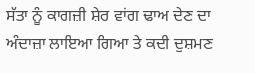ਸੱਤਾ ਨੂੰ ਕਾਗਜ਼ੀ ਸ਼ੇਰ ਵਾਂਗ ਢਾਅ ਦੇਣ ਦਾ ਅੰਦਾਜ਼ਾ ਲਾਇਆ ਗਿਆ ਤੇ ਕਦੀ ਦੁਸ਼ਮਣ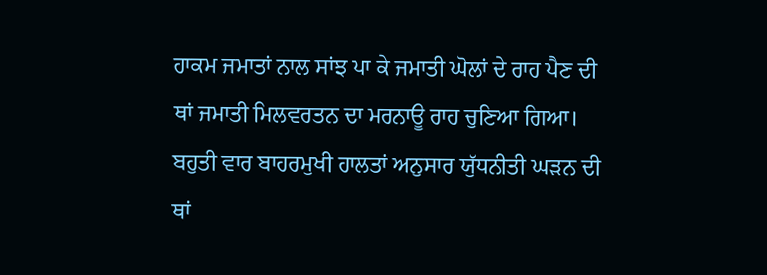ਹਾਕਮ ਜਮਾਤਾਂ ਨਾਲ ਸਾਂਝ ਪਾ ਕੇ ਜਮਾਤੀ ਘੋਲਾਂ ਦੇ ਰਾਹ ਪੈਣ ਦੀ ਥਾਂ ਜਮਾਤੀ ਮਿਲਵਰਤਨ ਦਾ ਮਰਨਾਊ ਰਾਹ ਚੁਣਿਆ ਗਿਆ। ਬਹੁਤੀ ਵਾਰ ਬਾਹਰਮੁਖੀ ਹਾਲਤਾਂ ਅਨੁਸਾਰ ਯੁੱਧਨੀਤੀ ਘੜਨ ਦੀ ਥਾਂ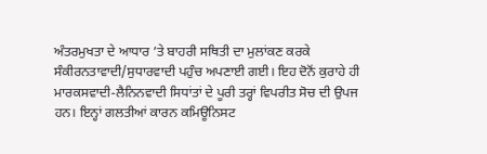ਅੰਤਰਮੁਖਤਾ ਦੇ ਆਧਾਰ ’ਤੇ ਬਾਹਰੀ ਸਥਿਤੀ ਦਾ ਮੁਲਾਂਕਣ ਕਰਕੇ ਸੰਕੀਰਨਤਾਵਾਦੀ/ਸੁਧਾਰਵਾਦੀ ਪਹੁੰਚ ਅਪਣਾਈ ਗਈ। ਇਹ ਦੋਨੋਂ ਕੁਰਾਹੇ ਹੀ ਮਾਰਕਸਵਾਦੀ-ਲੈਨਿਨਵਾਦੀ ਸਿਧਾਂਤਾਂ ਦੇ ਪੂਰੀ ਤਰ੍ਹਾਂ ਵਿਪਰੀਤ ਸੋਚ ਦੀ ਉਪਜ ਹਨ। ਇਨ੍ਹਾਂ ਗਲਤੀਆਂ ਕਾਰਨ ਕਮਿਊਨਿਸਟ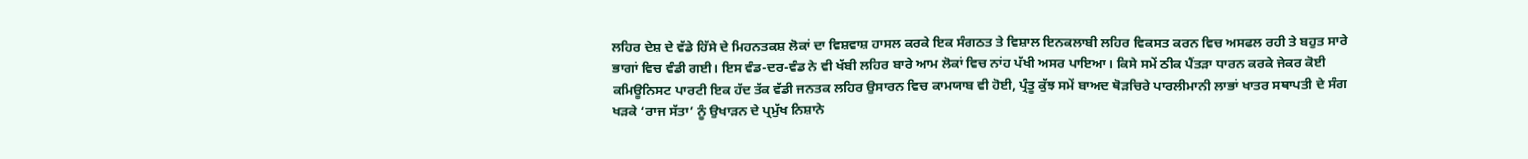ਲਹਿਰ ਦੇਸ਼ ਦੇ ਵੱਡੇ ਹਿੱਸੇ ਦੇ ਮਿਹਨਤਕਸ਼ ਲੋਕਾਂ ਦਾ ਵਿਸ਼ਵਾਸ਼ ਹਾਸਲ ਕਰਕੇ ਇਕ ਸੰਗਠਤ ਤੇ ਵਿਸ਼ਾਲ ਇਨਕਲਾਬੀ ਲਹਿਰ ਵਿਕਸਤ ਕਰਨ ਵਿਚ ਅਸਫਲ ਰਹੀ ਤੇ ਬਹੁਤ ਸਾਰੇ ਭਾਗਾਂ ਵਿਚ ਵੰਡੀ ਗਈ। ਇਸ ਵੰਡ-ਦਰ-ਵੰਡ ਨੇ ਵੀ ਖੱਬੀ ਲਹਿਰ ਬਾਰੇ ਆਮ ਲੋਕਾਂ ਵਿਚ ਨਾਂਹ ਪੱਖੀ ਅਸਰ ਪਾਇਆ। ਕਿਸੇ ਸਮੇਂ ਠੀਕ ਪੈਂਤੜਾ ਧਾਰਨ ਕਰਕੇ ਜੇਕਰ ਕੋਈ ਕਮਿਊਨਿਸਟ ਪਾਰਟੀ ਇਕ ਹੱਦ ਤੱਕ ਵੱਡੀ ਜਨਤਕ ਲਹਿਰ ਉਸਾਰਨ ਵਿਚ ਕਾਮਯਾਬ ਵੀ ਹੋਈ, ਪ੍ਰੰਤੂ ਕੁੱਝ ਸਮੇਂ ਬਾਅਦ ਥੋੜਚਿਰੇ ਪਾਰਲੀਮਾਨੀ ਲਾਭਾਂ ਖਾਤਰ ਸਥਾਪਤੀ ਦੇ ਸੰਗ ਖੜਕੇ ‘ਰਾਜ ਸੱਤਾ’ ਨੂੰ ਉਖਾੜਨ ਦੇ ਪ੍ਰਮੁੱਖ ਨਿਸ਼ਾਨੇ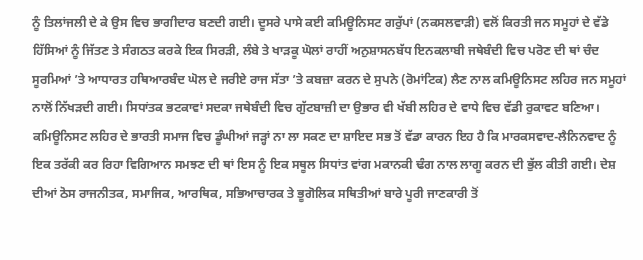ਨੂੰ ਤਿਲਾਂਜਲੀ ਦੇ ਕੇ ਉਸ ਵਿਚ ਭਾਗੀਦਾਰ ਬਣਦੀ ਗਈ। ਦੂਸਰੇ ਪਾਸੇ ਕਈ ਕਮਿਊਨਿਸਟ ਗਰੁੱਪਾਂ (ਨਕਸਲਵਾੜੀ) ਵਲੋਂ ਕਿਰਤੀ ਜਨ ਸਮੂਹਾਂ ਦੇ ਵੱਡੇ ਹਿੱਸਿਆਂ ਨੂੰ ਜਿੱਤਣ ਤੇ ਸੰਗਠਤ ਕਰਕੇ ਇਕ ਸਿਰੜੀ, ਲੰਬੇ ਤੇ ਖਾੜਕੂ ਘੋਲਾਂ ਰਾਹੀਂ ਅਨੁਸ਼ਾਸਨਬੱਧ ਇਨਕਲਾਬੀ ਜਥੇਬੰਦੀ ਵਿਚ ਪਰੋਣ ਦੀ ਥਾਂ ਚੰਦ ਸੂਰਮਿਆਂ ’ਤੇ ਆਧਾਰਤ ਹਥਿਆਰਬੰਦ ਘੋਲ ਦੇ ਜਰੀਏ ਰਾਜ ਸੱਤਾ ’ਤੇ ਕਬਜ਼ਾ ਕਰਨ ਦੇ ਸੁਪਨੇ (ਰੋਮਾਂਟਿਕ) ਲੈਣ ਨਾਲ ਕਮਿਊਨਿਸਟ ਲਹਿਰ ਜਨ ਸਮੂਹਾਂ ਨਾਲੋਂ ਨਿੱਖੜਦੀ ਗਈ। ਸਿਧਾਂਤਕ ਭਟਕਾਵਾਂ ਸਦਕਾ ਜਥੇਬੰਦੀ ਵਿਚ ਗੁੱਟਬਾਜ਼ੀ ਦਾ ਉਭਾਰ ਵੀ ਖੱਬੀ ਲਹਿਰ ਦੇ ਵਾਧੇ ਵਿਚ ਵੱਡੀ ਰੁਕਾਵਟ ਬਣਿਆ।
ਕਮਿਊਨਿਸਟ ਲਹਿਰ ਦੇ ਭਾਰਤੀ ਸਮਾਜ ਵਿਚ ਡੂੰਘੀਆਂ ਜੜ੍ਹਾਂ ਨਾ ਲਾ ਸਕਣ ਦਾ ਸ਼ਾਇਦ ਸਭ ਤੋਂ ਵੱਡਾ ਕਾਰਨ ਇਹ ਹੈ ਕਿ ਮਾਰਕਸਵਾਦ-ਲੈਨਿਨਵਾਦ ਨੂੰ ਇਕ ਤਰੱਕੀ ਕਰ ਰਿਹਾ ਵਿਗਿਆਨ ਸਮਝਣ ਦੀ ਥਾਂ ਇਸ ਨੂੰ ਇਕ ਸਥੂਲ ਸਿਧਾਂਤ ਵਾਂਗ ਮਕਾਨਕੀ ਢੰਗ ਨਾਲ ਲਾਗੂ ਕਰਨ ਦੀ ਭੁੱਲ ਕੀਤੀ ਗਈ। ਦੇਸ਼ ਦੀਆਂ ਠੋਸ ਰਾਜਨੀਤਕ, ਸਮਾਜਿਕ, ਆਰਥਿਕ, ਸਭਿਆਚਾਰਕ ਤੇ ਭੂਗੋਲਿਕ ਸਥਿਤੀਆਂ ਬਾਰੇ ਪੂਰੀ ਜਾਣਕਾਰੀ ਤੋਂ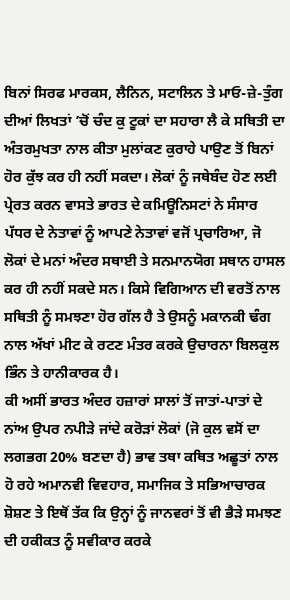ਬਿਨਾਂ ਸਿਰਫ ਮਾਰਕਸ, ਲੈਨਿਨ, ਸਟਾਲਿਨ ਤੇ ਮਾਓ-ਜ਼ੇ-ਤੁੰਗ ਦੀਆਂ ਲਿਖਤਾਂ ’ਚੋਂ ਚੰਦ ਕੁ ਟੂਕਾਂ ਦਾ ਸਹਾਰਾ ਲੈ ਕੇ ਸਥਿਤੀ ਦਾ ਅੰਤਰਮੁਖਤਾ ਨਾਲ ਕੀਤਾ ਮੁਲਾਂਕਣ ਕੁਰਾਹੇ ਪਾਉਣ ਤੋਂ ਬਿਨਾਂ ਹੋਰ ਕੁੱਝ ਕਰ ਹੀ ਨਹੀਂ ਸਕਦਾ। ਲੋਕਾਂ ਨੂੰ ਜਥੇਬੰਦ ਹੋਣ ਲਈ ਪ੍ਰੇਰਤ ਕਰਨ ਵਾਸਤੇ ਭਾਰਤ ਦੇ ਕਮਿਊਨਿਸਟਾਂ ਨੇ ਸੰਸਾਰ ਪੱਧਰ ਦੇ ਨੇਤਾਵਾਂ ਨੂੰ ਆਪਣੇ ਨੇਤਾਵਾਂ ਵਜੋਂ ਪ੍ਰਚਾਰਿਆ, ਜੋ ਲੋਕਾਂ ਦੇ ਮਨਾਂ ਅੰਦਰ ਸਥਾਈ ਤੇ ਸਨਮਾਨਯੋਗ ਸਥਾਨ ਹਾਸਲ ਕਰ ਹੀ ਨਹੀਂ ਸਕਦੇ ਸਨ। ਕਿਸੇ ਵਿਗਿਆਨ ਦੀ ਵਰਤੋਂ ਨਾਲ ਸਥਿਤੀ ਨੂੰ ਸਮਝਣਾ ਹੋਰ ਗੱਲ ਹੈ ਤੇ ਉਸਨੂੰ ਮਕਾਨਕੀ ਢੰਗ ਨਾਲ ਅੱਖਾਂ ਮੀਟ ਕੇ ਰਟਣ ਮੰਤਰ ਕਰਕੇ ਉਚਾਰਨਾ ਬਿਲਕੁਲ ਭਿੰਨ ਤੇ ਹਾਨੀਕਾਰਕ ਹੈ।
ਕੀ ਅਸੀਂ ਭਾਰਤ ਅੰਦਰ ਹਜ਼ਾਰਾਂ ਸਾਲਾਂ ਤੋਂ ਜਾਤਾਂ-ਪਾਤਾਂ ਦੇ ਨਾਂਅ ਉਪਰ ਨਪੀੜੇ ਜਾਂਦੇ ਕਰੋੜਾਂ ਲੋਕਾਂ (ਜੋ ਕੁਲ ਵਸੋਂ ਦਾ ਲਗਭਗ 20% ਬਣਦਾ ਹੈ) ਭਾਵ ਤਥਾ ਕਥਿਤ ਅਛੂਤਾਂ ਨਾਲ ਹੋ ਰਹੇ ਅਮਾਨਵੀ ਵਿਵਹਾਰ, ਸਮਾਜਿਕ ਤੇ ਸਭਿਆਚਾਰਕ ਸ਼ੋਸ਼ਣ ਤੇ ਇਥੋਂ ਤੱਕ ਕਿ ਉਨ੍ਹਾਂ ਨੂੰ ਜਾਨਵਰਾਂ ਤੋਂ ਵੀ ਭੈੜੇ ਸਮਝਣ ਦੀ ਹਕੀਕਤ ਨੂੰ ਸਵੀਕਾਰ ਕਰਕੇ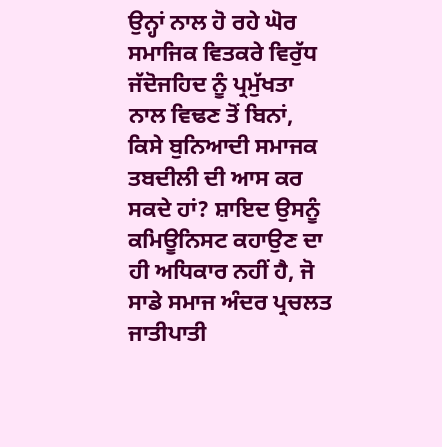ਉਨ੍ਹਾਂ ਨਾਲ ਹੋ ਰਹੇ ਘੋਰ ਸਮਾਜਿਕ ਵਿਤਕਰੇ ਵਿਰੁੱਧ ਜੱਦੋਜਹਿਦ ਨੂੰ ਪ੍ਰਮੁੱਖਤਾ ਨਾਲ ਵਿਢਣ ਤੋਂ ਬਿਨਾਂ, ਕਿਸੇ ਬੁਨਿਆਦੀ ਸਮਾਜਕ ਤਬਦੀਲੀ ਦੀ ਆਸ ਕਰ ਸਕਦੇ ਹਾਂ? ਸ਼ਾਇਦ ਉਸਨੂੰ ਕਮਿਊਨਿਸਟ ਕਹਾਉਣ ਦਾ ਹੀ ਅਧਿਕਾਰ ਨਹੀਂ ਹੈ, ਜੋ ਸਾਡੇ ਸਮਾਜ ਅੰਦਰ ਪ੍ਰਚਲਤ ਜਾਤੀਪਾਤੀ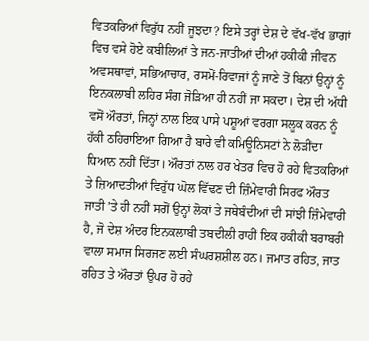ਵਿਤਕਰਿਆਂ ਵਿਰੁੱਧ ਨਹੀਂ ਜੂਝਦਾ? ਇਸੇ ਤਰ੍ਹਾਂ ਦੇਸ਼ ਦੇ ਵੱਖ-ਵੱਖ ਭਾਗਾਂ ਵਿਚ ਵਸੇ ਹੋਏ ਕਬੀਲਿਆਂ ਤੇ ਜਨ-ਜਾਤੀਆਂ ਦੀਆਂ ਹਕੀਕੀ ਜੀਵਨ ਅਵਸਥਾਵਾਂ, ਸਭਿਆਚਾਰ, ਰਸਮੋਂ-ਰਿਵਾਜਾਂ ਨੂੰ ਜਾਣੇ ਤੋਂ ਬਿਨਾਂ ਉਨ੍ਹਾਂ ਨੂੰ ਇਨਕਲਾਬੀ ਲਹਿਰ ਸੰਗ ਜੋੜਿਆ ਹੀ ਨਹੀਂ ਜਾ ਸਕਦਾ। ਦੇਸ਼ ਦੀ ਅੱਧੀ ਵਸੋਂ ਔਰਤਾਂ, ਜਿਨ੍ਹਾਂ ਨਾਲ ਇਕ ਪਾਸੇ ਪਸ਼ੂਆਂ ਵਰਗਾ ਸਲੂਕ ਕਰਨ ਨੂੰ ਹੱਕੀ ਠਹਿਰਾਇਆ ਗਿਆ ਹੈ ਬਾਰੇ ਵੀ ਕਮਿਊਨਿਸਟਾਂ ਨੇ ਲੋੜੀਂਦਾ ਧਿਆਨ ਨਹੀਂ ਦਿੱਤਾ। ਔਰਤਾਂ ਨਾਲ ਹਰ ਖੇਤਰ ਵਿਚ ਹੋ ਰਹੇ ਵਿਤਕਰਿਆਂ ਤੇ ਜ਼ਿਆਦਤੀਆਂ ਵਿਰੁੱਧ ਘੋਲ ਵਿੱਢਣ ਦੀ ਜ਼ਿੰਮੇਵਾਰੀ ਸਿਰਫ ਔਰਤ ਜਾਤੀ ’ਤੇ ਹੀ ਨਹੀਂ ਸਗੋਂ ਉਨ੍ਹਾਂ ਲੋਕਾਂ ਤੇ ਜਥੇਬੰਦੀਆਂ ਦੀ ਸਾਂਝੀ ਜ਼ਿੰਮੇਵਾਰੀ ਹੈ, ਜੋ ਦੇਸ਼ ਅੰਦਰ ਇਨਕਲਾਬੀ ਤਬਦੀਲੀ ਰਾਹੀਂ ਇਕ ਹਕੀਕੀ ਬਰਾਬਰੀ ਵਾਲਾ ਸਮਾਜ ਸਿਰਜਣ ਲਈ ਸੰਘਰਸ਼ਸ਼ੀਲ ਹਨ। ਜਮਾਤ ਰਹਿਤ, ਜਾਤ ਰਹਿਤ ਤੇ ਔਰਤਾਂ ਉਪਰ ਹੋ ਰਹੇ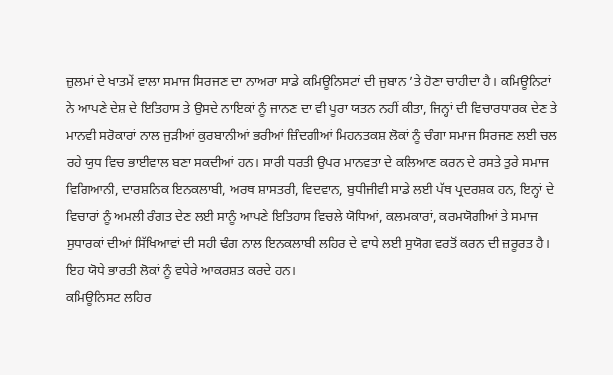ਜ਼ੁਲਮਾਂ ਦੇ ਖਾਤਮੇਂ ਵਾਲਾ ਸਮਾਜ ਸਿਰਜਣ ਦਾ ਨਾਅਰਾ ਸਾਡੇ ਕਮਿਊਨਿਸਟਾਂ ਦੀ ਜੁਬਾਨ ’ਤੇ ਹੋਣਾ ਚਾਹੀਦਾ ਹੈ। ਕਮਿਊਨਿਟਾਂ ਨੇ ਆਪਣੇ ਦੇਸ਼ ਦੇ ਇਤਿਹਾਸ ਤੇ ਉਸਦੇ ਨਾਇਕਾਂ ਨੂੰ ਜਾਨਣ ਦਾ ਵੀ ਪੂਰਾ ਯਤਨ ਨਹੀਂ ਕੀਤਾ, ਜਿਨ੍ਹਾਂ ਦੀ ਵਿਚਾਰਧਾਰਕ ਦੇਣ ਤੇ ਮਾਨਵੀ ਸਰੋਕਾਰਾਂ ਨਾਲ ਜੁੜੀਆਂ ਕੁਰਬਾਨੀਆਂ ਭਰੀਆਂ ਜ਼ਿੰਦਗੀਆਂ ਮਿਹਨਤਕਸ਼ ਲੋਕਾਂ ਨੂੰ ਚੰਗਾ ਸਮਾਜ ਸਿਰਜਣ ਲਈ ਚਲ ਰਹੇ ਯੁਧ ਵਿਚ ਭਾਈਵਾਲ ਬਣਾ ਸਕਦੀਆਂ ਹਨ। ਸਾਰੀ ਧਰਤੀ ਉਪਰ ਮਾਨਵਤਾ ਦੇ ਕਲਿਆਣ ਕਰਨ ਦੇ ਰਸਤੇ ਤੁਰੇ ਸਮਾਜ ਵਿਗਿਆਨੀ, ਦਾਰਸ਼ਨਿਕ ਇਨਕਲਾਬੀ, ਅਰਥ ਸ਼ਾਸਤਰੀ, ਵਿਦਵਾਨ, ਬੁਧੀਜੀਵੀ ਸਾਡੇ ਲਈ ਪੱਥ ਪ੍ਰਦਰਸ਼ਕ ਹਨ, ਇਨ੍ਹਾਂ ਦੇ ਵਿਚਾਰਾਂ ਨੂੰ ਅਮਲੀ ਰੰਗਤ ਦੇਣ ਲਈ ਸਾਨੂੰ ਆਪਣੇ ਇਤਿਹਾਸ ਵਿਚਲੇ ਯੋਧਿਆਂ, ਕਲਮਕਾਰਾਂ, ਕਰਮਯੋਗੀਆਂ ਤੇ ਸਮਾਜ ਸੁਧਾਰਕਾਂ ਦੀਆਂ ਸਿੱਖਿਆਵਾਂ ਦੀ ਸਹੀ ਢੰਗ ਨਾਲ ਇਨਕਲਾਬੀ ਲਹਿਰ ਦੇ ਵਾਧੇ ਲਈ ਸੁਯੋਗ ਵਰਤੋਂ ਕਰਨ ਦੀ ਜ਼ਰੂਰਤ ਹੈ। ਇਹ ਯੋਧੇ ਭਾਰਤੀ ਲੋਕਾਂ ਨੂੰ ਵਧੇਰੇ ਆਕਰਸ਼ਤ ਕਰਦੇ ਹਨ।
ਕਮਿਊਨਿਸਟ ਲਹਿਰ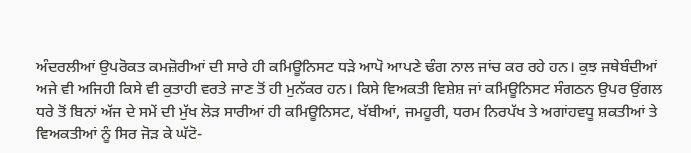ਅੰਦਰਲੀਆਂ ਉਪਰੋਕਤ ਕਮਜ਼ੋਰੀਆਂ ਦੀ ਸਾਰੇ ਹੀ ਕਮਿਊਨਿਸਟ ਧੜੇ ਆਪੋ ਆਪਣੇ ਢੰਗ ਨਾਲ ਜਾਂਚ ਕਰ ਰਹੇ ਹਨ। ਕੁਝ ਜਥੇਬੰਦੀਆਂ ਅਜੇ ਵੀ ਅਜਿਹੀ ਕਿਸੇ ਵੀ ਕੁਤਾਹੀ ਵਰਤੇ ਜਾਣ ਤੋਂ ਹੀ ਮੁਨੱਕਰ ਹਨ। ਕਿਸੇ ਵਿਅਕਤੀ ਵਿਸ਼ੇਸ਼ ਜਾਂ ਕਮਿਊਨਿਸਟ ਸੰਗਠਨ ਉਪਰ ਉਂਗਲ ਧਰੇ ਤੋਂ ਬਿਨਾਂ ਅੱਜ ਦੇ ਸਮੇਂ ਦੀ ਮੁੱਖ ਲੋੜ ਸਾਰੀਆਂ ਹੀ ਕਮਿਊਨਿਸਟ, ਖੱਬੀਆਂ, ਜਮਹੂਰੀ, ਧਰਮ ਨਿਰਪੱਖ ਤੇ ਅਗਾਂਹਵਧੂ ਸ਼ਕਤੀਆਂ ਤੇ ਵਿਅਕਤੀਆਂ ਨੂੰ ਸਿਰ ਜੋੜ ਕੇ ਘੱਟੋ-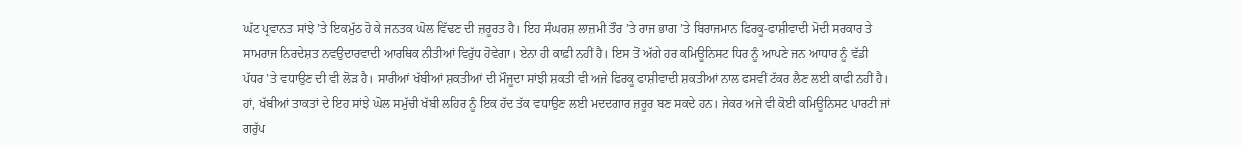ਘੱਟ ਪ੍ਰਵਾਨਤ ਸਾਂਝੇ ’ਤੇ ਇਕਮੁੱਠ ਹੋ ਕੇ ਜਨਤਕ ਘੋਲ ਵਿੱਢਣ ਦੀ ਜ਼ਰੂਰਤ ਹੈ। ਇਹ ਸੰਘਰਸ਼ ਲਾਜ਼ਮੀ ਤੌਰ ’ਤੇ ਰਾਜ ਭਾਗ ’ਤੇ ਬਿਰਾਜਮਾਨ ਫਿਰਕੂ-ਫਾਸ਼ੀਵਾਦੀ ਮੋਦੀ ਸਰਕਾਰ ਤੇ ਸਾਮਰਾਜ ਨਿਰਦੇਸ਼ਤ ਨਵਉਦਾਰਵਾਦੀ ਆਰਥਿਕ ਨੀਤੀਆਂ ਵਿਰੁੱਧ ਹੋਵੇਗਾ। ਏਨਾ ਹੀ ਕਾਫ਼ੀ ਨਹੀਂ ਹੈ। ਇਸ ਤੋਂ ਅੱਗੇ ਹਰ ਕਮਿਊਨਿਸਟ ਧਿਰ ਨੂੰ ਆਪਣੇ ਜਨ ਆਧਾਰ ਨੂੰ ਵੱਡੀ ਪੱਧਰ ’ਤੇ ਵਧਾਉਣ ਦੀ ਵੀ ਲੋੜ ਹੈ। ਸਾਰੀਆਂ ਖੱਬੀਆਂ ਸ਼ਕਤੀਆਂ ਦੀ ਮੌਜੂਦਾ ਸਾਂਝੀ ਸ਼ਕਤੀ ਵੀ ਅਜੇ ਫਿਰਕੂ ਫਾਸ਼ੀਵਾਦੀ ਸ਼ਕਤੀਆਂ ਨਾਲ ਫਸਵੀਂ ਟੱਕਰ ਲੈਣ ਲਈ ਕਾਫੀ ਨਹੀਂ ਹੈ। ਹਾਂ, ਖੱਬੀਆਂ ਤਾਕਤਾਂ ਦੇ ਇਹ ਸਾਂਝੇ ਘੋਲ ਸਮੁੱਚੀ ਖੱਬੀ ਲਹਿਰ ਨੂੰ ਇਕ ਹੱਦ ਤੱਕ ਵਧਾਉਣ ਲਈ ਮਦਦਗਾਰ ਜ਼ਰੂਰ ਬਣ ਸਕਦੇ ਹਨ। ਜੇਕਰ ਅਜੇ ਵੀ ਕੋਈ ਕਮਿਊਨਿਸਟ ਪਾਰਟੀ ਜਾਂ ਗਰੁੱਪ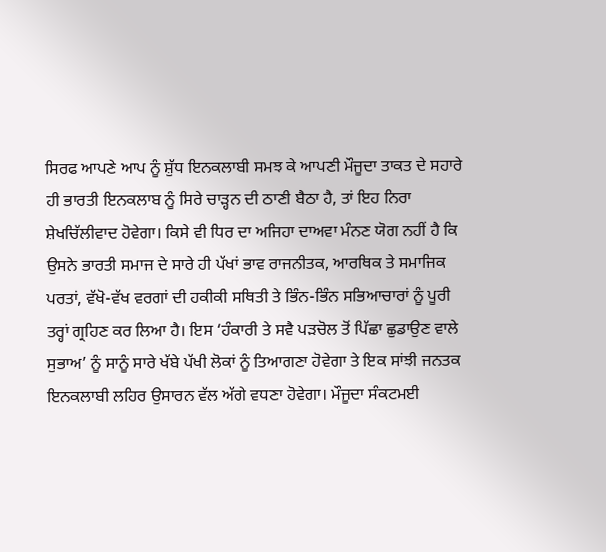ਸਿਰਫ ਆਪਣੇ ਆਪ ਨੂੰ ਸ਼ੁੱਧ ਇਨਕਲਾਬੀ ਸਮਝ ਕੇ ਆਪਣੀ ਮੌਜੂਦਾ ਤਾਕਤ ਦੇ ਸਹਾਰੇ ਹੀ ਭਾਰਤੀ ਇਨਕਲਾਬ ਨੂੰ ਸਿਰੇ ਚਾੜ੍ਹਨ ਦੀ ਠਾਣੀ ਬੈਠਾ ਹੈ, ਤਾਂ ਇਹ ਨਿਰਾ ਸ਼ੇਖਚਿੱਲੀਵਾਦ ਹੋਵੇਗਾ। ਕਿਸੇ ਵੀ ਧਿਰ ਦਾ ਅਜਿਹਾ ਦਾਅਵਾ ਮੰਨਣ ਯੋਗ ਨਹੀਂ ਹੈ ਕਿ ਉਸਨੇ ਭਾਰਤੀ ਸਮਾਜ ਦੇ ਸਾਰੇ ਹੀ ਪੱਖਾਂ ਭਾਵ ਰਾਜਨੀਤਕ, ਆਰਥਿਕ ਤੇ ਸਮਾਜਿਕ ਪਰਤਾਂ, ਵੱਖੋ-ਵੱਖ ਵਰਗਾਂ ਦੀ ਹਕੀਕੀ ਸਥਿਤੀ ਤੇ ਭਿੰਨ-ਭਿੰਨ ਸਭਿਆਚਾਰਾਂ ਨੂੰ ਪੂਰੀ ਤਰ੍ਹਾਂ ਗ੍ਰਹਿਣ ਕਰ ਲਿਆ ਹੈ। ਇਸ ‘ਹੰਕਾਰੀ ਤੇ ਸਵੈ ਪੜਚੋਲ ਤੋਂ ਪਿੱਛਾ ਛੁਡਾਉਣ ਵਾਲੇ ਸੁਭਾਅ’ ਨੂੰ ਸਾਨੂੰ ਸਾਰੇ ਖੱਬੇ ਪੱਖੀ ਲੋਕਾਂ ਨੂੰ ਤਿਆਗਣਾ ਹੋਵੇਗਾ ਤੇ ਇਕ ਸਾਂਝੀ ਜਨਤਕ ਇਨਕਲਾਬੀ ਲਹਿਰ ਉਸਾਰਨ ਵੱਲ ਅੱਗੇ ਵਧਣਾ ਹੋਵੇਗਾ। ਮੌਜੂਦਾ ਸੰਕਟਮਈ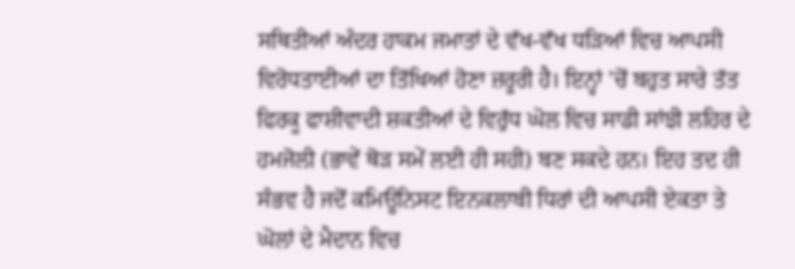ਸਥਿਤੀਆਂ ਅੰਦਰ ਹਾਕਮ ਜਮਾਤਾਂ ਦੇ ਵੱਖ-ਵੱਖ ਧੜਿਆਂ ਵਿਚ ਆਪਸੀ ਵਿਰੋਧਤਾਈਆਂ ਦਾ ਤਿੱਖਿਆਂ ਹੋਣਾ ਜ਼ਰੂਰੀ ਹੈ। ਇਨ੍ਹਾਂ ’ਚੋਂ ਬਹੁਤ ਸਾਰੇ ਤੱਤ ਫਿਰਕੂ ਫਾਸ਼ੀਵਾਦੀ ਸ਼ਕਤੀਆਂ ਦੇ ਵਿਰੁੱਧ ਘੋਲ ਵਿਚ ਸਾਡੀ ਸਾਂਝੀ ਲਹਿਰ ਦੇ ਹਮਜੋਲੀ (ਭਾਵੇਂ ਥੋੜ ਸਮੇਂ ਲਈ ਹੀ ਸਹੀ) ਬਣ ਸਕਦੇ ਹਨ। ਇਹ ਤਦ ਹੀ ਸੰਭਵ ਹੈ ਜਦੋਂ ਕਮਿਊਨਿਸਟ ਇਨਕਲਾਬੀ ਧਿਰਾਂ ਦੀ ਆਪਸੀ ਏਕਤਾ ਤੇ ਘੋਲਾਂ ਦੇ ਮੈਦਾਨ ਵਿਚ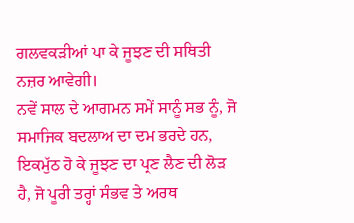ਗਲਵਕੜੀਆਂ ਪਾ ਕੇ ਜੂਝਣ ਦੀ ਸਥਿਤੀ ਨਜ਼ਰ ਆਵੇਗੀ।
ਨਵੇਂ ਸਾਲ ਦੇ ਆਗਮਨ ਸਮੇਂ ਸਾਨੂੰ ਸਭ ਨੂੰ, ਜੋ ਸਮਾਜਿਕ ਬਦਲਾਅ ਦਾ ਦਮ ਭਰਦੇ ਹਨ, ਇਕਮੁੱਠ ਹੋ ਕੇ ਜੂਝਣ ਦਾ ਪ੍ਰਣ ਲੈਣ ਦੀ ਲੋੜ ਹੈ, ਜੋ ਪੂਰੀ ਤਰ੍ਹਾਂ ਸੰਭਵ ਤੇ ਅਰਥ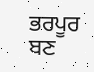ਭਰਪੂਰ ਬਣ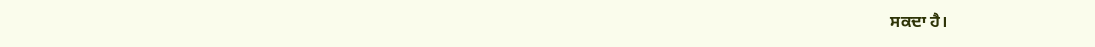ਸਕਦਾ ਹੈ।